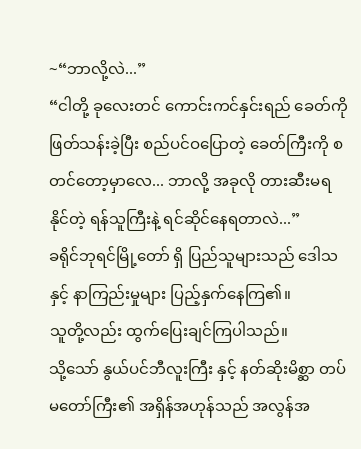~“ဘာလို့လဲ...”
“ငါတို့ ခုလေးတင် ကောင်းကင်နှင်းရည် ခေတ်ကို ဖြတ်သန်းခဲ့ပြီး စည်ပင်ဝပြောတဲ့ ခေတ်ကြီးကို စတင်တော့မှာလေ... ဘာလို့ အခုလို တားဆီးမရနိုင်တဲ့ ရန်သူကြီးနဲ့ ရင်ဆိုင်နေရတာလဲ...”
ခရိုင်ဘုရင်မြို့တော် ရှိ ပြည်သူများသည် ဒေါသနှင့် နာကြည်းမှုများ ပြည့်နှက်နေကြ၏။
သူတို့လည်း ထွက်ပြေးချင်ကြပါသည်။
သို့သော် နွယ်ပင်ဘီလူးကြီး နှင့် နတ်ဆိုးမိစ္ဆာ တပ်မတော်ကြီး၏ အရှိန်အဟုန်သည် အလွန်အ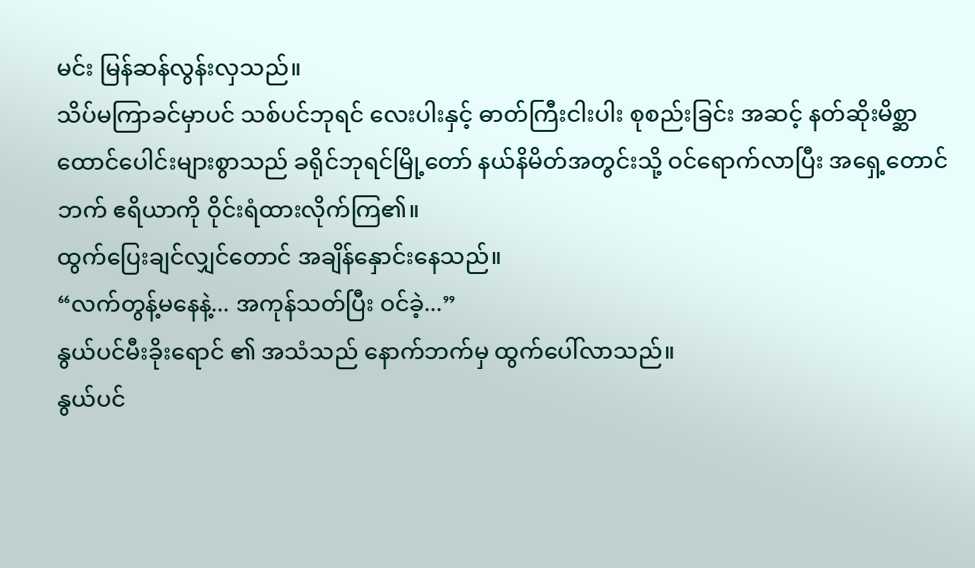မင်း မြန်ဆန်လွန်းလှသည်။
သိပ်မကြာခင်မှာပင် သစ်ပင်ဘုရင် လေးပါးနှင့် ဓာတ်ကြီးငါးပါး စုစည်းခြင်း အဆင့် နတ်ဆိုးမိစ္ဆာ ထောင်ပေါင်းများစွာသည် ခရိုင်ဘုရင်မြို့တော် နယ်နိမိတ်အတွင်းသို့ ဝင်ရောက်လာပြီး အရှေ့တောင်ဘက် ဧရိယာကို ဝိုင်းရံထားလိုက်ကြ၏။
ထွက်ပြေးချင်လျှင်တောင် အချိန်နှောင်းနေသည်။
“လက်တွန့်မနေနဲ့... အကုန်သတ်ပြီး ဝင်ခဲ့...”
နွယ်ပင်မီးခိုးရောင် ၏ အသံသည် နောက်ဘက်မှ ထွက်ပေါ်လာသည်။
နွယ်ပင်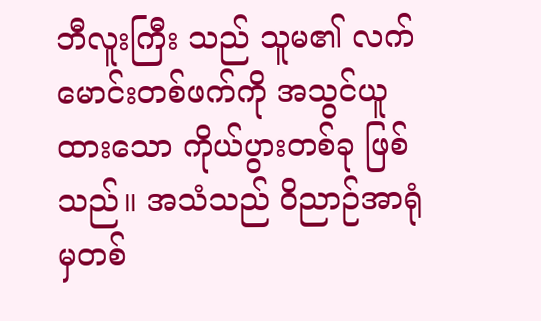ဘီလူးကြီး သည် သူမ၏ လက်မောင်းတစ်ဖက်ကို အသွင်ယူထားသော ကိုယ်ပွားတစ်ခု ဖြစ်သည်။ အသံသည် ဝိညာဉ်အာရုံ မှတစ်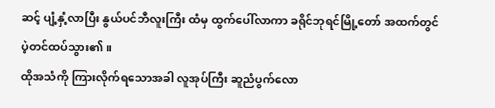ဆင့် ပျံ့နှံ့လာပြီး နွယ်ပင်ဘီလူးကြီး ထံမှ ထွက်ပေါ်လာကာ ခရိုင်ဘုရင်မြို့တော် အထက်တွင် ပဲ့တင်ထပ်သွား၏။
ထိုအသံကို ကြားလိုက်ရသောအခါ လူအုပ်ကြီး ဆူညံပွက်လော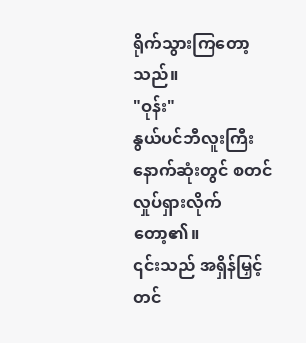ရိုက်သွားကြတော့သည်။
"ဝုန်း"
နွယ်ပင်ဘီလူးကြီး နောက်ဆုံးတွင် စတင် လှုပ်ရှားလိုက်တော့၏။
၎င်းသည် အရှိန်မြှင့်တင်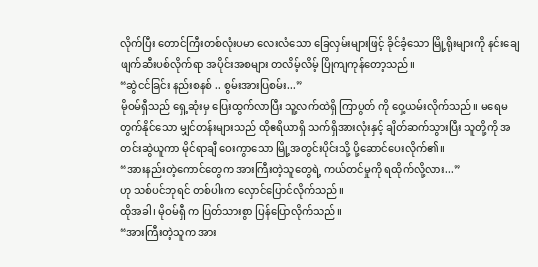လိုက်ပြီး တောင်ကြီးတစ်လုံးပမာ လေးလံသော ခြေလှမ်းများဖြင့် ခိုင်ခံ့သော မြို့ရိုးများကို နင်းချေဖျက်ဆီးပစ်လိုက်ရာ အပိုင်းအစများ တလိမ့်လိမ့် ပြိုကျကုန်တော့သည်။
“ဆွဲငင်ခြင်း နည်းစနစ် .. စွမ်းအားပြစမ်း...”
မိုဝမ်ရှီသည် ရှေ့ဆုံးမှ ပြေးထွက်လာပြီး သူ့လက်ထဲရှိ ကြာပွတ် ကို ဝှေ့ယမ်းလိုက်သည်။ မရေမတွက်နိုင်သော မျှင်တန်းများသည် ထိုဧရိယာရှိ သက်ရှိအားလုံးနှင့် ချိတ်ဆက်သွားပြီး သူတို့ကို အတင်းဆွဲယူကာ မိုင်ရာချီ ဝေးကွာသော မြို့အတွင်းပိုင်းသို့ ပို့ဆောင်ပေးလိုက်၏။
“အားနည်းတဲ့ကောင်တွေက အားကြီးတဲ့သူတွေရဲ့ ကယ်တင်မှုကို ရထိုက်လို့လား...”
ဟု သစ်ပင်ဘုရင် တစ်ပါးက လှောင်ပြောင်လိုက်သည်။
ထိုအခါ၊ မိုဝမ်ရှီ က ပြတ်သားစွာ ပြန်ပြောလိုက်သည်။
“အားကြီးတဲ့သူက အား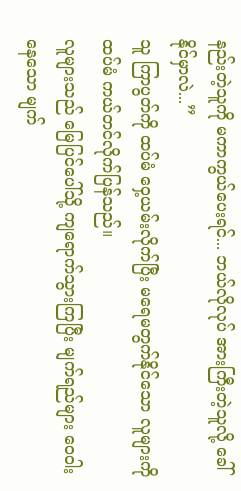နည်းတဲ့သူကို မကာကွယ်ပေးရင်... ဘယ်လိုလုပ် အားကြီးတဲ့သူလို့ ခေါ်နိုင်မှာလဲ...”
သူ ကြာပွတ်ကို ထပ်မံ ဝှေ့ယမ်းလိုက်ပြီး မရေမတွက်နိုင်သော လူများကို ထပ်မံ ကယ်တင်လိုက်ပြန်သည်။
လူများသည် မြေပြင်ပေါ်သို့ ကျရောက်သွားကြပြီး မျက်ရည်များ ဝေဝါးနေသော မျက်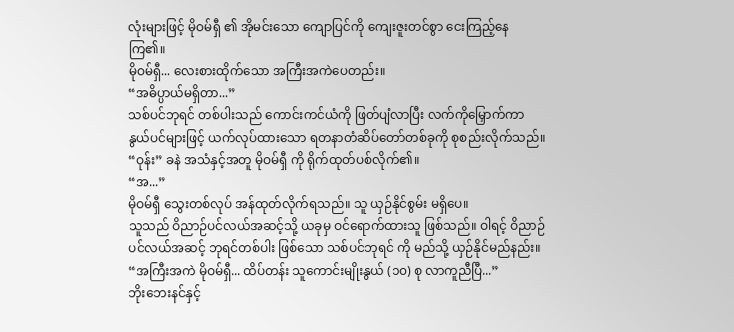လုံးများဖြင့် မိုဝမ်ရှီ ၏ အိုမင်းသော ကျောပြင်ကို ကျေးဇူးတင်စွာ ငေးကြည့်နေကြ၏။
မိုဝမ်ရှီ... လေးစားထိုက်သော အကြီးအကဲပေတည်း။
“အဓိပ္ပာယ်မရှိတာ...”
သစ်ပင်ဘုရင် တစ်ပါးသည် ကောင်းကင်ယံကို ဖြတ်ပျံလာပြီး လက်ကိုမြှောက်ကာ နွယ်ပင်များဖြင့် ယက်လုပ်ထားသော ရတနာတံဆိပ်တော်တစ်ခုကို စုစည်းလိုက်သည်။ “ဝုန်း” ခနဲ အသံနှင့်အတူ မိုဝမ်ရှီ ကို ရိုက်ထုတ်ပစ်လိုက်၏။
“အ...”
မိုဝမ်ရှီ သွေးတစ်လုပ် အန်ထုတ်လိုက်ရသည်။ သူ ယှဉ်နိုင်စွမ်း မရှိပေ။
သူသည် ဝိညာဉ်ပင်လယ်အဆင့်သို့ ယခုမှ ဝင်ရောက်ထားသူ ဖြစ်သည်။ ဝါရင့် ဝိညာဉ်ပင်လယ်အဆင့် ဘုရင်တစ်ပါး ဖြစ်သော သစ်ပင်ဘုရင် ကို မည်သို့ ယှဉ်နိုင်မည်နည်း။
“အကြီးအကဲ မိုဝမ်ရှီ... ထိပ်တန်း သူကောင်းမျိုးနွယ် (၁၀) စု လာကူညီပြီ...”
ဘိုးဘေးနင်နှင့်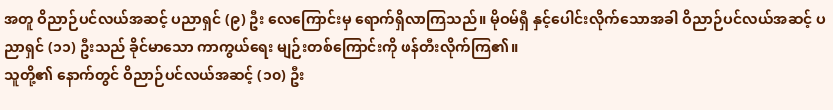အတူ ဝိညာဉ်ပင်လယ်အဆင့် ပညာရှင် (၉) ဦး လေကြောင်းမှ ရောက်ရှိလာကြသည်။ မိုဝမ်ရှီ နှင့်ပေါင်းလိုက်သောအခါ ဝိညာဉ်ပင်လယ်အဆင့် ပညာရှင် (၁၁) ဦးသည် ခိုင်မာသော ကာကွယ်ရေး မျဉ်းတစ်ကြောင်းကို ဖန်တီးလိုက်ကြ၏။
သူတို့၏ နောက်တွင် ဝိညာဉ်ပင်လယ်အဆင့် (၁၀) ဦး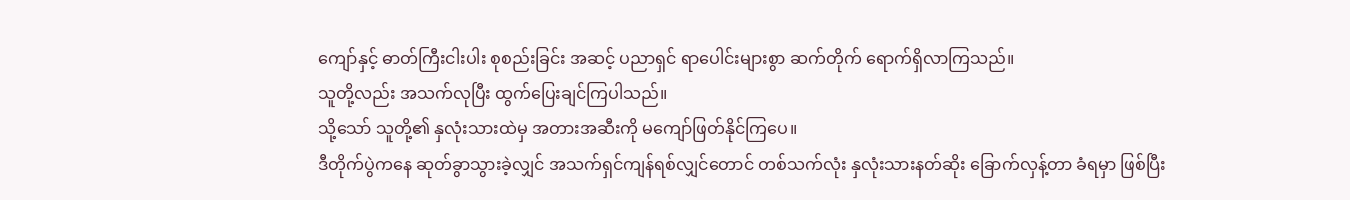ကျော်နှင့် ဓာတ်ကြီးငါးပါး စုစည်းခြင်း အဆင့် ပညာရှင် ရာပေါင်းများစွာ ဆက်တိုက် ရောက်ရှိလာကြသည်။
သူတို့လည်း အသက်လုပြီး ထွက်ပြေးချင်ကြပါသည်။
သို့သော် သူတို့၏ နှလုံးသားထဲမှ အတားအဆီးကို မကျော်ဖြတ်နိုင်ကြပေ။
ဒီတိုက်ပွဲကနေ ဆုတ်ခွာသွားခဲ့လျှင် အသက်ရှင်ကျန်ရစ်လျှင်တောင် တစ်သက်လုံး နှလုံးသားနတ်ဆိုး ခြောက်လှန့်တာ ခံရမှာ ဖြစ်ပြီး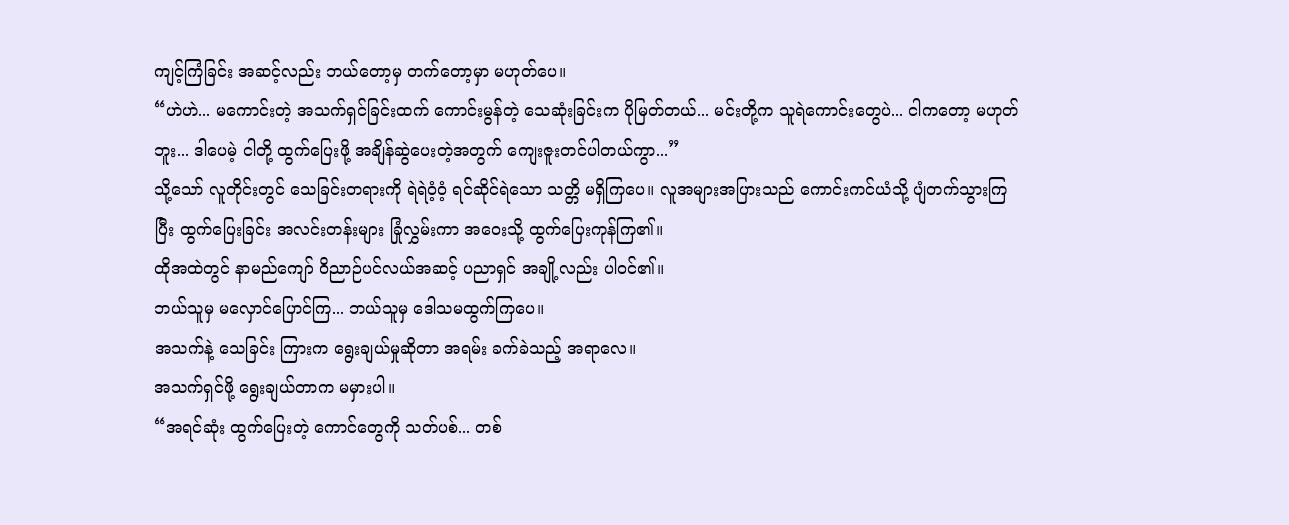ကျင့်ကြံခြင်း အဆင့်လည်း ဘယ်တော့မှ တက်တော့မှာ မဟုတ်ပေ။
“ဟဲဟဲ... မကောင်းတဲ့ အသက်ရှင်ခြင်းထက် ကောင်းမွန်တဲ့ သေဆုံးခြင်းက ပိုမြတ်တယ်... မင်းတို့က သူရဲကောင်းတွေပဲ... ငါကတော့ မဟုတ်ဘူး... ဒါပေမဲ့ ငါတို့ ထွက်ပြေးဖို့ အချိန်ဆွဲပေးတဲ့အတွက် ကျေးဇူးတင်ပါတယ်ကွာ...”
သို့သော် လူတိုင်းတွင် သေခြင်းတရားကို ရဲရဲဝံ့ဝံ့ ရင်ဆိုင်ရဲသော သတ္တိ မရှိကြပေ။ လူအများအပြားသည် ကောင်းကင်ယံသို့ ပျံတက်သွားကြပြီး ထွက်ပြေးခြင်း အလင်းတန်းများ ခြုံလွှမ်းကာ အဝေးသို့ ထွက်ပြေးကုန်ကြ၏။
ထိုအထဲတွင် နာမည်ကျော် ဝိညာဉ်ပင်လယ်အဆင့် ပညာရှင် အချို့လည်း ပါဝင်၏။
ဘယ်သူမှ မလှောင်ပြောင်ကြ... ဘယ်သူမှ ဒေါသမထွက်ကြပေ။
အသက်နဲ့ သေခြင်း ကြားက ရွေးချယ်မှုဆိုတာ အရမ်း ခက်ခဲသည့် အရာလေ။
အသက်ရှင်ဖို့ ရွေးချယ်တာက မမှားပါ။
“အရင်ဆုံး ထွက်ပြေးတဲ့ ကောင်တွေကို သတ်ပစ်... တစ်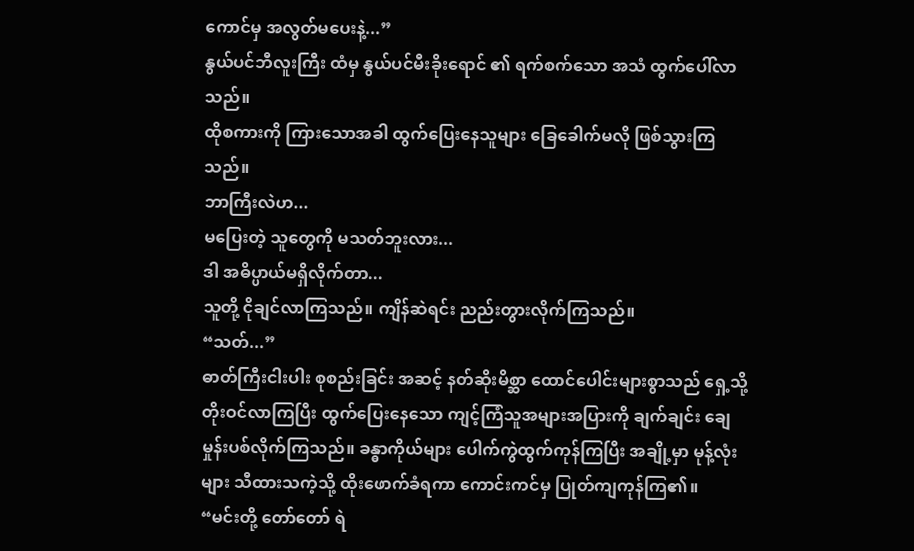ကောင်မှ အလွတ်မပေးနဲ့...”
နွယ်ပင်ဘီလူးကြီး ထံမှ နွယ်ပင်မီးခိုးရောင် ၏ ရက်စက်သော အသံ ထွက်ပေါ်လာသည်။
ထိုစကားကို ကြားသောအခါ ထွက်ပြေးနေသူများ ခြေခေါက်မလို ဖြစ်သွားကြသည်။
ဘာကြီးလဲဟ...
မပြေးတဲ့ သူတွေကို မသတ်ဘူးလား...
ဒါ အဓိပ္ပာယ်မရှိလိုက်တာ...
သူတို့ ငိုချင်လာကြသည်။ ကျိန်ဆဲရင်း ညည်းတွားလိုက်ကြသည်။
“သတ်...”
ဓာတ်ကြီးငါးပါး စုစည်းခြင်း အဆင့် နတ်ဆိုးမိစ္ဆာ ထောင်ပေါင်းများစွာသည် ရှေ့သို့ တိုးဝင်လာကြပြီး ထွက်ပြေးနေသော ကျင့်ကြံသူအများအပြားကို ချက်ချင်း ချေမှုန်းပစ်လိုက်ကြသည်။ ခန္ဓာကိုယ်များ ပေါက်ကွဲထွက်ကုန်ကြပြီး အချို့မှာ မုန့်လုံးများ သီထားသကဲ့သို့ ထိုးဖောက်ခံရကာ ကောင်းကင်မှ ပြုတ်ကျကုန်ကြ၏။
“မင်းတို့ တော်တော် ရဲ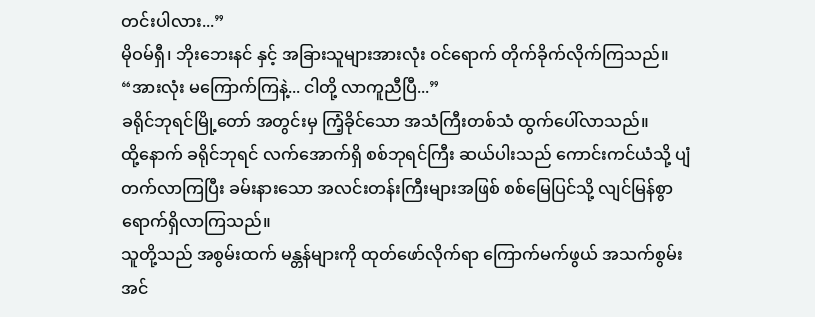တင်းပါလား...”
မိုဝမ်ရှီ၊ ဘိုးဘေးနင် နှင့် အခြားသူများအားလုံး ဝင်ရောက် တိုက်ခိုက်လိုက်ကြသည်။
“အားလုံး မကြောက်ကြနဲ့... ငါတို့ လာကူညီပြီ...”
ခရိုင်ဘုရင်မြို့တော် အတွင်းမှ ကြံ့ခိုင်သော အသံကြီးတစ်သံ ထွက်ပေါ်လာသည်။
ထို့နောက် ခရိုင်ဘုရင် လက်အောက်ရှိ စစ်ဘုရင်ကြီး ဆယ်ပါးသည် ကောင်းကင်ယံသို့ ပျံတက်လာကြပြီး ခမ်းနားသော အလင်းတန်းကြီးများအဖြစ် စစ်မြေပြင်သို့ လျင်မြန်စွာ ရောက်ရှိလာကြသည်။
သူတို့သည် အစွမ်းထက် မန္တန်များကို ထုတ်ဖော်လိုက်ရာ ကြောက်မက်ဖွယ် အသက်စွမ်းအင်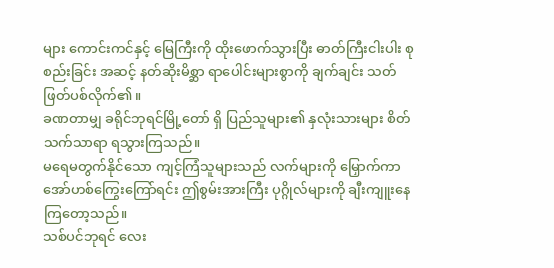များ ကောင်းကင်နှင့် မြေကြီးကို ထိုးဖောက်သွားပြီး ဓာတ်ကြီးငါးပါး စုစည်းခြင်း အဆင့် နတ်ဆိုးမိစ္ဆာ ရာပေါင်းများစွာကို ချက်ချင်း သတ်ဖြတ်ပစ်လိုက်၏။
ခဏတာမျှ ခရိုင်ဘုရင်မြို့တော် ရှိ ပြည်သူများ၏ နှလုံးသားများ စိတ်သက်သာရာ ရသွားကြသည်။
မရေမတွက်နိုင်သော ကျင့်ကြံသူများသည် လက်များကို မြှောက်ကာ အော်ဟစ်ကြွေးကြော်ရင်း ဤစွမ်းအားကြီး ပုဂ္ဂိုလ်များကို ချီးကျူးနေကြတော့သည်။
သစ်ပင်ဘုရင် လေး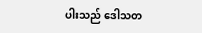ပါးသည် ဒေါသတ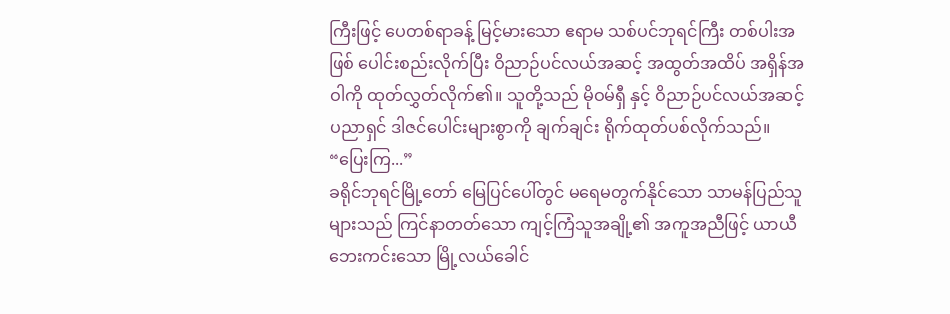ကြီးဖြင့် ပေတစ်ရာခန့် မြင့်မားသော ဧရာမ သစ်ပင်ဘုရင်ကြီး တစ်ပါးအဖြစ် ပေါင်းစည်းလိုက်ပြီး ဝိညာဉ်ပင်လယ်အဆင့် အထွတ်အထိပ် အရှိန်အဝါကို ထုတ်လွှတ်လိုက်၏။ သူတို့သည် မိုဝမ်ရှီ နှင့် ဝိညာဉ်ပင်လယ်အဆင့် ပညာရှင် ဒါဇင်ပေါင်းများစွာကို ချက်ချင်း ရိုက်ထုတ်ပစ်လိုက်သည်။
“ပြေးကြ...”
ခရိုင်ဘုရင်မြို့တော် မြေပြင်ပေါ်တွင် မရေမတွက်နိုင်သော သာမန်ပြည်သူများသည် ကြင်နာတတ်သော ကျင့်ကြံသူအချို့၏ အကူအညီဖြင့် ယာယီ ဘေးကင်းသော မြို့လယ်ခေါင်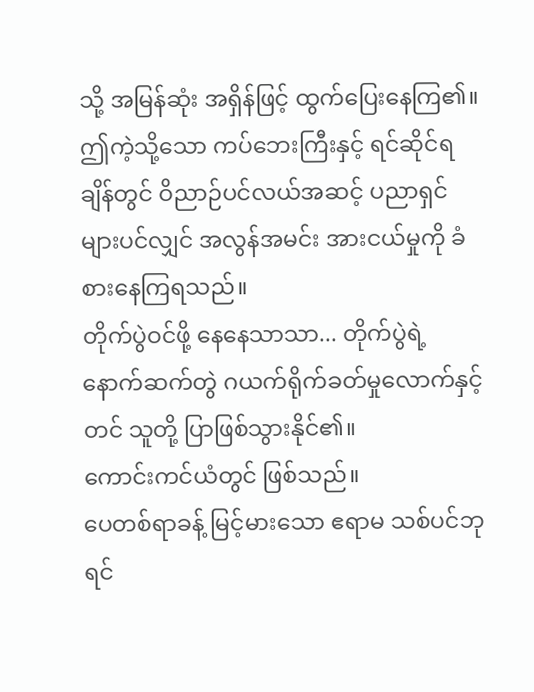သို့ အမြန်ဆုံး အရှိန်ဖြင့် ထွက်ပြေးနေကြ၏။
ဤကဲ့သို့သော ကပ်ဘေးကြီးနှင့် ရင်ဆိုင်ရချိန်တွင် ဝိညာဉ်ပင်လယ်အဆင့် ပညာရှင်များပင်လျှင် အလွန်အမင်း အားငယ်မှုကို ခံစားနေကြရသည်။
တိုက်ပွဲဝင်ဖို့ နေနေသာသာ... တိုက်ပွဲရဲ့ နောက်ဆက်တွဲ ဂယက်ရိုက်ခတ်မှုလောက်နှင့်တင် သူတို့ ပြာဖြစ်သွားနိုင်၏။
ကောင်းကင်ယံတွင် ဖြစ်သည်။
ပေတစ်ရာခန့် မြင့်မားသော ဧရာမ သစ်ပင်ဘုရင်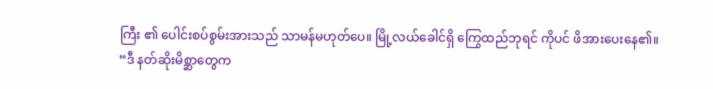ကြီး ၏ ပေါင်းစပ်စွမ်းအားသည် သာမန်မဟုတ်ပေ။ မြို့လယ်ခေါင်ရှိ ကြွေထည်ဘုရင် ကိုပင် ဖိအားပေးနေ၏။
“ဒီ နတ်ဆိုးမိစ္ဆာတွေက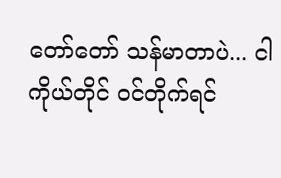တော်တော် သန်မာတာပဲ... ငါ ကိုယ်တိုင် ဝင်တိုက်ရင်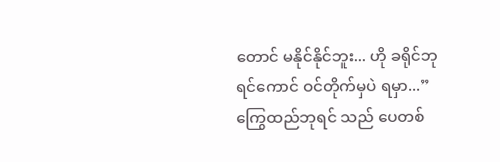တောင် မနိုင်နိုင်ဘူး... ဟို ခရိုင်ဘုရင်ကောင် ဝင်တိုက်မှပဲ ရမှာ...”
ကြွေထည်ဘုရင် သည် ပေတစ်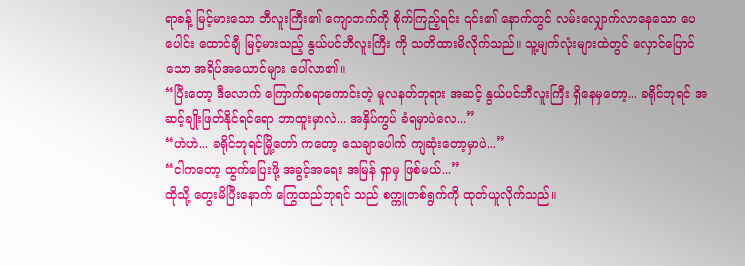ရာခန့် မြင့်မားသော ဘီလူးကြီး၏ ကျောဘက်ကို စိုက်ကြည့်ရင်း ၎င်း၏ နောက်တွင် လမ်းလျှောက်လာနေသော ပေပေါင်း ထောင်ချီ မြင့်မားသည့် နွယ်ပင်ဘီလူးကြီး ကို သတိထားမိလိုက်သည်။ သူ့မျက်လုံးများထဲတွင် လှောင်ပြောင်သော အရိပ်အယောင်များ ပေါ်လာ၏။
“ပြီးတော့ ဒီလောက် ကြောက်စရာကောင်းတဲ့ မူလနတ်ဘုရား အဆင့် နွယ်ပင်ဘီလူးကြီး ရှိနေမှတော့... ခရိုင်ဘုရင် အဆင့်ချိုးဖြတ်နိုင်ရင်ရော ဘာထူးမှာလဲ... အနှိပ်ကွပ် ခံရမှာပဲလေ...”
“ဟဲဟဲ... ခရိုင်ဘုရင်မြို့တော် ကတော့ သေချာပေါက် ကျဆုံးတော့မှာပဲ...”
“ငါကတော့ ထွက်ပြေးဖို့ အခွင့်အရေး အမြန် ရှာမှ ဖြစ်မယ်...”
ထိုသို့ တွေးမိပြီးနောက် ကြွေထည်ဘုရင် သည် စက္ကူတစ်ရွက်ကို ထုတ်ယူလိုက်သည်။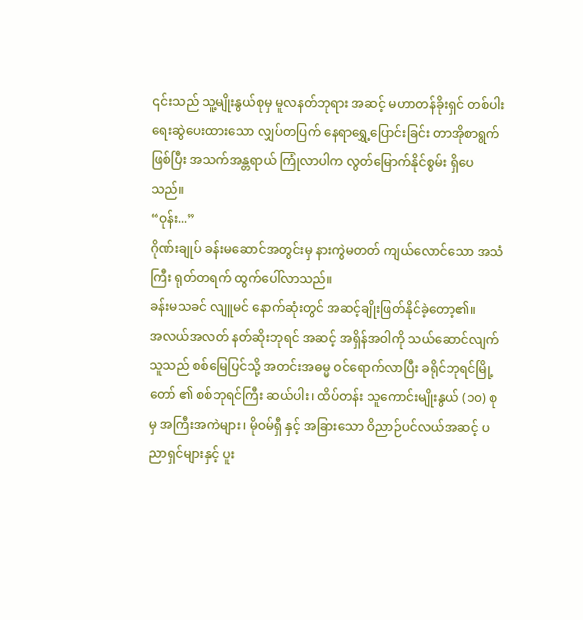၎င်းသည် သူ့မျိုးနွယ်စုမှ မူလနတ်ဘုရား အဆင့် မဟာတန်ခိုးရှင် တစ်ပါး ရေးဆွဲပေးထားသော လျှပ်တပြက် နေရာရွှေ့ပြောင်းခြင်း တာအိုစာရွက် ဖြစ်ပြီး အသက်အန္တရာယ် ကြုံလာပါက လွတ်မြောက်နိုင်စွမ်း ရှိပေသည်။
“ဝုန်း...”
ဂိုဏ်းချုပ် ခန်းမဆောင်အတွင်းမှ နားကွဲမတတ် ကျယ်လောင်သော အသံကြီး ရုတ်တရက် ထွက်ပေါ်လာသည်။
ခန်းမသခင် လျူမင် နောက်ဆုံးတွင် အဆင့်ချိုးဖြတ်နိုင်ခဲ့တော့၏။
အလယ်အလတ် နတ်ဆိုးဘုရင် အဆင့် အရှိန်အဝါကို သယ်ဆောင်လျက် သူသည် စစ်မြေပြင်သို့ အတင်းအဓမ္မ ဝင်ရောက်လာပြီး ခရိုင်ဘုရင်မြို့တော် ၏ စစ်ဘုရင်ကြီး ဆယ်ပါး၊ ထိပ်တန်း သူကောင်းမျိုးနွယ် (၁၀) စု မှ အကြီးအကဲများ၊ မိုဝမ်ရှီ နှင့် အခြားသော ဝိညာဉ်ပင်လယ်အဆင့် ပညာရှင်များနှင့် ပူး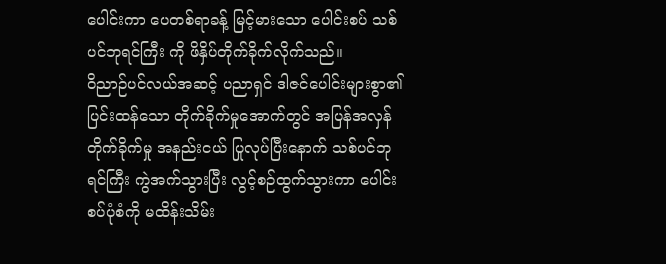ပေါင်းကာ ပေတစ်ရာခန့် မြင့်မားသော ပေါင်းစပ် သစ်ပင်ဘုရင်ကြီး ကို ဖိနှိပ်တိုက်ခိုက်လိုက်သည်။
ဝိညာဉ်ပင်လယ်အဆင့် ပညာရှင် ဒါဇင်ပေါင်းများစွာ၏ ပြင်းထန်သော တိုက်ခိုက်မှုအောက်တွင် အပြန်အလှန် တိုက်ခိုက်မှု အနည်းငယ် ပြုလုပ်ပြီးနောက် သစ်ပင်ဘုရင်ကြီး ကွဲအက်သွားပြီး လွင့်စဉ်ထွက်သွားကာ ပေါင်းစပ်ပုံစံကို မထိန်းသိမ်း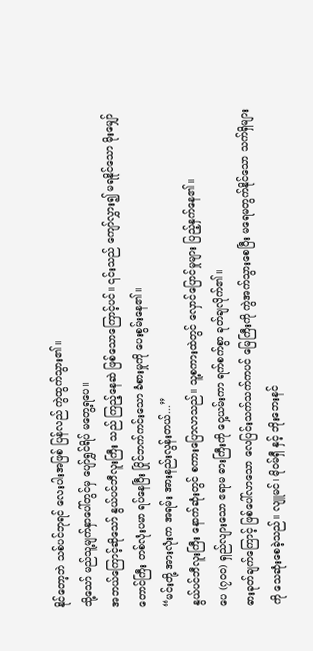နိုင်တော့ဘဲ သစ်ပင်ဘုရင် လေးပါးအဖြစ် ပြန်လည် ကွဲထွက်သွား၏။
သို့သော် မည်သူ့မျက်နှာပေါ်တွင်မှ ပျော်ရွှင်ရိပ် မတွေ့ရပေ။
အဘယ်ကြောင့်ဆိုသော် နွယ်ပင်ဘီလူးကြီး သည် ကြည့်နေဆဲ ဖြစ်သောကြောင့်ပင်။ ၎င်းသည် ကျော်လွှား၍ မရနိုင်သော မိုးမျှော်တောင်ကြီး တစ်လုံးပမာ ရပ်နေပြီး ပြိုင်ဘက်ကင်းသော ခံစားမှုကို ပေးစွမ်းနေ၏။
“မင်းတို့ အားလုံးက အရမ်း အားနည်းလွန်းတယ်...”
နွယ်ပင်ဘီလူးကြီး နောက်ဆုံးတွင် စကားပြောလာသည်။ သူ့စကားထဲတွင် လှောင်ပြောင်မှုများ ပြည့်နှက်နေ၏။
ပေ (၇၀၀) ရှည်လျားသော ဧရာမ ဓားကြီးကို ဝှေ့ယမ်းကာ ရက်စက်စွာ ခုတ်ချလိုက်၏။
ဓားခုတ်ချက်ကြောင့် ဖြစ်ပေါ်လာသော လေပြင်းသက်သက်ကပင် မြေကြီးကို ကွဲအက်သွားစေပြီး မရေမတွက်နိုင်သော သက်ရှိများကို သေဆုံးစေခဲ့သည်။ လျူမင်၊ မိုဝမ်ရှီ နှင့် ဘိုးဘေးနင်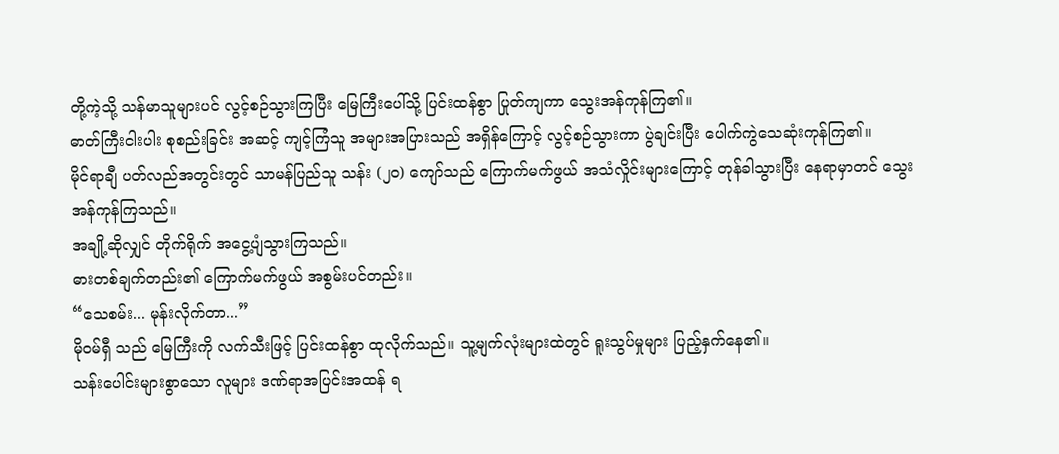တို့ကဲ့သို့ သန်မာသူများပင် လွင့်စဉ်သွားကြပြီး မြေကြီးပေါ်သို့ ပြင်းထန်စွာ ပြုတ်ကျကာ သွေးအန်ကုန်ကြ၏။
ဓာတ်ကြီးငါးပါး စုစည်းခြင်း အဆင့် ကျင့်ကြံသူ အများအပြားသည် အရှိန်ကြောင့် လွင့်စဉ်သွားကာ ပွဲချင်းပြီး ပေါက်ကွဲသေဆုံးကုန်ကြ၏။
မိုင်ရာချီ ပတ်လည်အတွင်းတွင် သာမန်ပြည်သူ သန်း (၂၀) ကျော်သည် ကြောက်မက်ဖွယ် အသံလှိုင်းများကြောင့် တုန်ခါသွားပြီး နေရာမှာတင် သွေးအန်ကုန်ကြသည်။
အချို့ဆိုလျှင် တိုက်ရိုက် အငွေ့ပျံသွားကြသည်။
ဓားတစ်ချက်တည်း၏ ကြောက်မက်ဖွယ် အစွမ်းပင်တည်း။
“သေစမ်း... မုန်းလိုက်တာ...”
မိုဝမ်ရှီ သည် မြေကြီးကို လက်သီးဖြင့် ပြင်းထန်စွာ ထုလိုက်သည်။ သူ့မျက်လုံးများထဲတွင် ရူးသွပ်မှုများ ပြည့်နှက်နေ၏။
သန်းပေါင်းများစွာသော လူများ ဒဏ်ရာအပြင်းအထန် ရ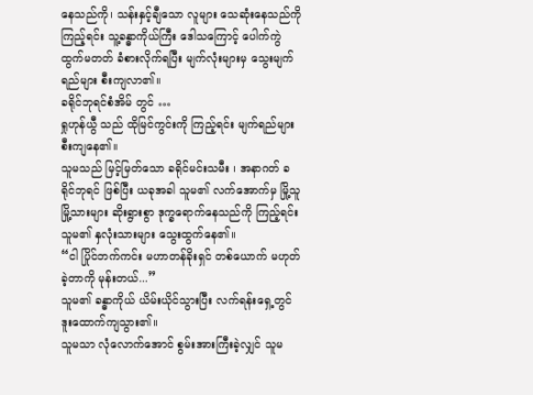နေသည်ကို၊ သန်းနှင့်ချီသော လူများ သေဆုံးနေသည်ကို ကြည့်ရင်း သူ့ခန္ဓာကိုယ်ကြီး ဒေါသကြောင့် ပေါက်ကွဲထွက်မတတ် ခံစားလိုက်ရပြီး မျက်လုံးများမှ သွေးမျက်ရည်များ စီးကျလာ၏။
ခရိုင်ဘုရင်စံအိမ် တွင် …
ရှုဟုန်ယွီ သည် ထိုမြင်ကွင်းကို ကြည့်ရင်း မျက်ရည်များ စီးကျနေ၏။
သူမသည် မြင့်မြတ်သော ခရိုင်မင်းသမီး ၊ အနာဂတ် ခရိုင်ဘုရင် ဖြစ်ပြီး ယခုအခါ သူမ၏ လက်အောက်မှ မြို့သူမြို့သားများ ဆိုးရွားစွာ ဒုက္ခရောက်နေသည်ကို ကြည့်ရင်း သူမ၏ နှလုံးသားများ သွေးထွက်နေ၏။
“ငါ ပြိုင်ဘက်ကင်း မဟာတန်ခိုးရှင် တစ်ယောက် မဟုတ်ခဲ့တာကို မုန်းတယ်...”
သူမ၏ ခန္ဓာကိုယ် ယိမ်းယိုင်သွားပြီး လက်ရန်းရှေ့တွင် ဒူးထောက်ကျသွား၏။
သူမသာ လုံလောက်အောင် စွမ်းအားကြီးခဲ့လျှင် သူမ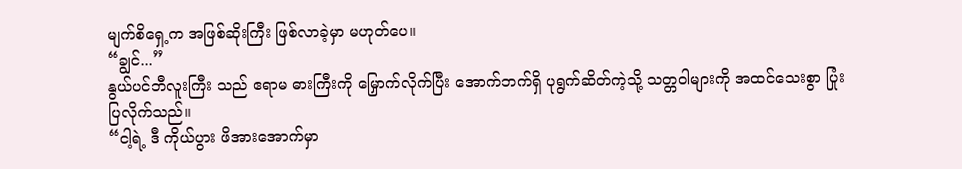မျက်စိရှေ့က အဖြစ်ဆိုးကြီး ဖြစ်လာခဲ့မှာ မဟုတ်ပေ။
“ချွင်...”
နွယ်ပင်ဘီလူးကြီး သည် ဧရာမ ဓားကြီးကို မြှောက်လိုက်ပြီး အောက်ဘက်ရှိ ပုရွက်ဆိတ်ကဲ့သို့ သတ္တဝါများကို အထင်သေးစွာ ပြုံးပြလိုက်သည်။
“ငါ့ရဲ့ ဒီ ကိုယ်ပွား ဖိအားအောက်မှာ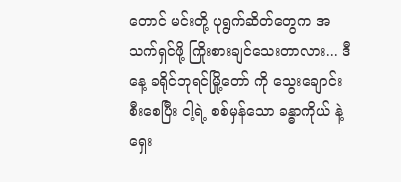တောင် မင်းတို့ ပုရွက်ဆိတ်တွေက အသက်ရှင်ဖို့ ကြိုးစားချင်သေးတာလား... ဒီနေ့ ခရိုင်ဘုရင်မြို့တော် ကို သွေးချောင်းစီးစေပြီး ငါ့ရဲ့ စစ်မှန်သော ခန္ဓာကိုယ် နဲ့ ရှေး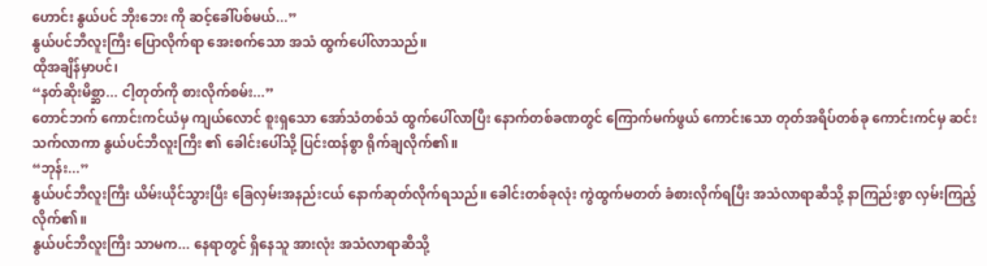ဟောင်း နွယ်ပင် ဘိုးဘေး ကို ဆင့်ခေါ်ပစ်မယ်...”
နွယ်ပင်ဘီလူးကြီး ပြောလိုက်ရာ အေးစက်သော အသံ ထွက်ပေါ်လာသည်။
ထိုအချိန်မှာပင်၊
“နတ်ဆိုးမိစ္ဆာ... ငါ့တုတ်ကို စားလိုက်စမ်း...”
တောင်ဘက် ကောင်းကင်ယံမှ ကျယ်လောင် စူးရှသော အော်သံတစ်သံ ထွက်ပေါ်လာပြီး နောက်တစ်ခဏတွင် ကြောက်မက်ဖွယ် ကောင်းသော တုတ်အရိပ်တစ်ခု ကောင်းကင်မှ ဆင်းသက်လာကာ နွယ်ပင်ဘီလူးကြီး ၏ ခေါင်းပေါ်သို့ ပြင်းထန်စွာ ရိုက်ချလိုက်၏။
“ဘုန်း...”
နွယ်ပင်ဘီလူးကြီး ယိမ်းယိုင်သွားပြီး ခြေလှမ်းအနည်းငယ် နောက်ဆုတ်လိုက်ရသည်။ ခေါင်းတစ်ခုလုံး ကွဲထွက်မတတ် ခံစားလိုက်ရပြီး အသံလာရာဆီသို့ နာကြည်းစွာ လှမ်းကြည့်လိုက်၏။
နွယ်ပင်ဘီလူးကြီး သာမက... နေရာတွင် ရှိနေသူ အားလုံး အသံလာရာဆီသို့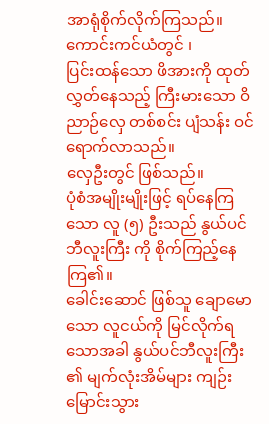အာရုံစိုက်လိုက်ကြသည်။
ကောင်းကင်ယံတွင် ၊
ပြင်းထန်သော ဖိအားကို ထုတ်လွှတ်နေသည့် ကြီးမားသော ဝိညာဉ်လှေ တစ်စင်း ပျံသန်း ဝင်ရောက်လာသည်။
လှေဦးတွင် ဖြစ်သည်။
ပုံစံအမျိုးမျိုးဖြင့် ရပ်နေကြသော လူ (၅) ဦးသည် နွယ်ပင်ဘီလူးကြီး ကို စိုက်ကြည့်နေကြ၏။
ခေါင်းဆောင် ဖြစ်သူ ချောမောသော လူငယ်ကို မြင်လိုက်ရသောအခါ နွယ်ပင်ဘီလူးကြီး ၏ မျက်လုံးအိမ်များ ကျဉ်းမြောင်းသွား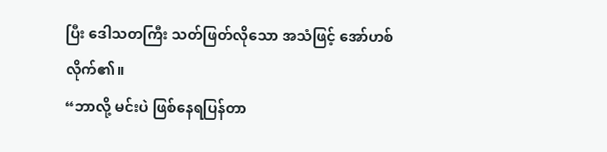ပြီး ဒေါသတကြီး သတ်ဖြတ်လိုသော အသံဖြင့် အော်ဟစ်လိုက်၏။
“ဘာလို့ မင်းပဲ ဖြစ်နေရပြန်တာ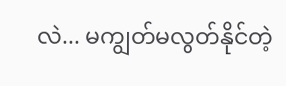လဲ... မကျွတ်မလွတ်နိုင်တဲ့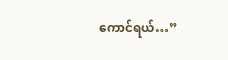ကောင်ရယ်…”